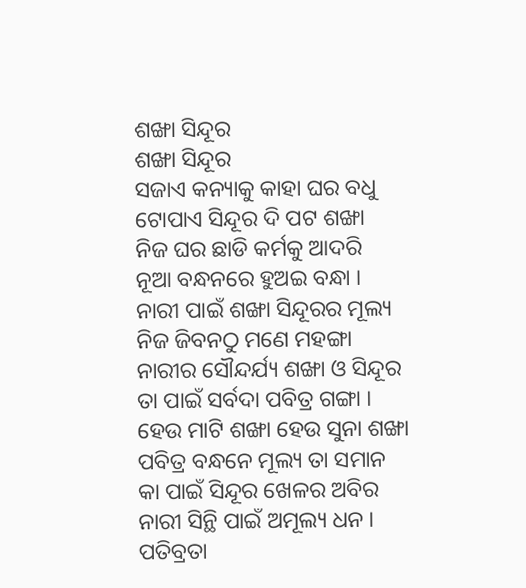ଶଙ୍ଖା ସିନ୍ଦୂର
ଶଙ୍ଖା ସିନ୍ଦୂର
ସଜାଏ କନ୍ୟାକୁ କାହା ଘର ବଧୁ
ଟୋପାଏ ସିନ୍ଦୂର ଦି ପଟ ଶଙ୍ଖା
ନିଜ ଘର ଛାଡି କର୍ମକୁ ଆଦରି
ନୂଆ ବନ୍ଧନରେ ହୁଅଇ ବନ୍ଧା ।
ନାରୀ ପାଇଁ ଶଙ୍ଖା ସିନ୍ଦୂରର ମୂଲ୍ୟ
ନିଜ ଜିବନଠୁ ମଣେ ମହଙ୍ଗା
ନାରୀର ସୌନ୍ଦର୍ଯ୍ୟ ଶଙ୍ଖା ଓ ସିନ୍ଦୂର
ତା ପାଇଁ ସର୍ବଦା ପବିତ୍ର ଗଙ୍ଗା ।
ହେଉ ମାଟି ଶଙ୍ଖା ହେଉ ସୁନା ଶଙ୍ଖା
ପବିତ୍ର ବନ୍ଧନେ ମୂଲ୍ୟ ତା ସମାନ
କା ପାଇଁ ସିନ୍ଦୂର ଖେଳର ଅବିର
ନାରୀ ସିନ୍ଥି ପାଇଁ ଅମୂଲ୍ୟ ଧନ ।
ପତିବ୍ରତା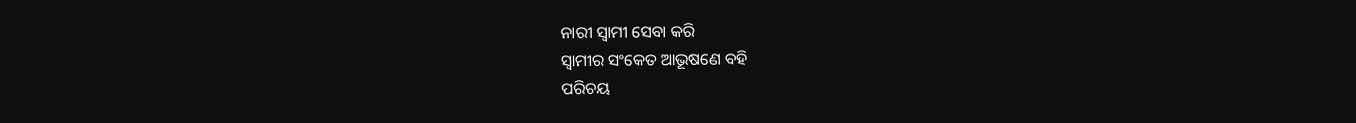ନାରୀ ସ୍ବାମୀ ସେବା କରି
ସ୍ୱାମୀର ସଂକେତ ଆଭୂଷଣେ ବହି
ପରିଚୟ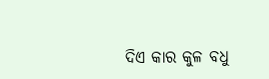ଦିଏ କାର କୁଳ ବଧୁ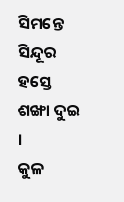ସିମନ୍ତେ ସିନ୍ଦୂର ହସ୍ତେ ଶଙ୍ଖା ଦୁଇ ।
କୁଳ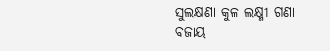ସୁଲକ୍ଷଣା କୁଳ ଲକ୍ଷ୍ମୀ ଗଣା
ବଜାୟ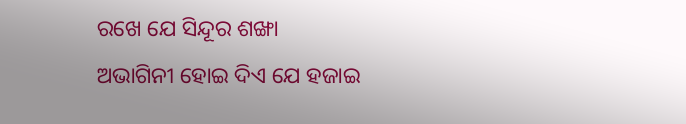ରଖେ ଯେ ସିନ୍ଦୂର ଶଙ୍ଖା
ଅଭାଗିନୀ ହୋଇ ଦିଏ ଯେ ହଜାଇ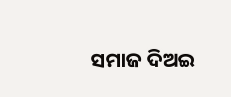ସମାଜ ଦିଅଇ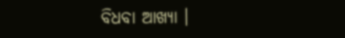ବିଧବା ଆଖ୍ୟା ।